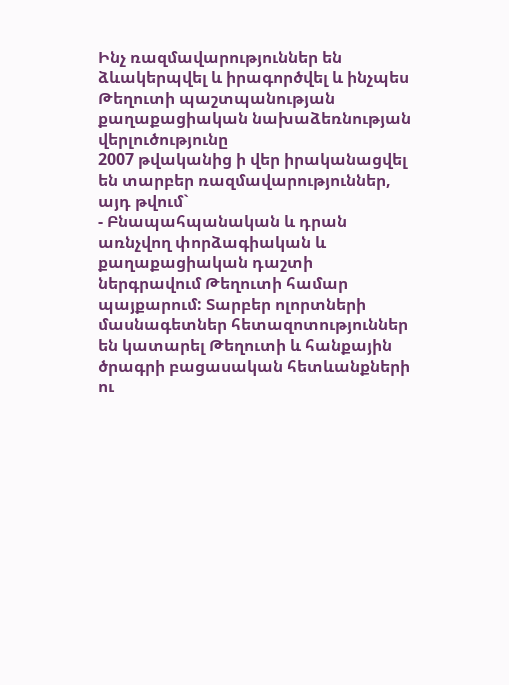Ինչ ռազմավարություններ են ձևակերպվել և իրագործվել և ինչպես
Թեղուտի պաշտպանության քաղաքացիական նախաձեռնության վերլուծությունը
2007 թվականից ի վեր իրականացվել են տարբեր ռազմավարություններ, այդ թվում`
- Բնապահպանական և դրան առնչվող փորձագիական և քաղաքացիական դաշտի ներգրավում Թեղուտի համար պայքարում: Տարբեր ոլորտների մասնագետներ հետազոտություններ են կատարել Թեղուտի և հանքային ծրագրի բացասական հետևանքների ու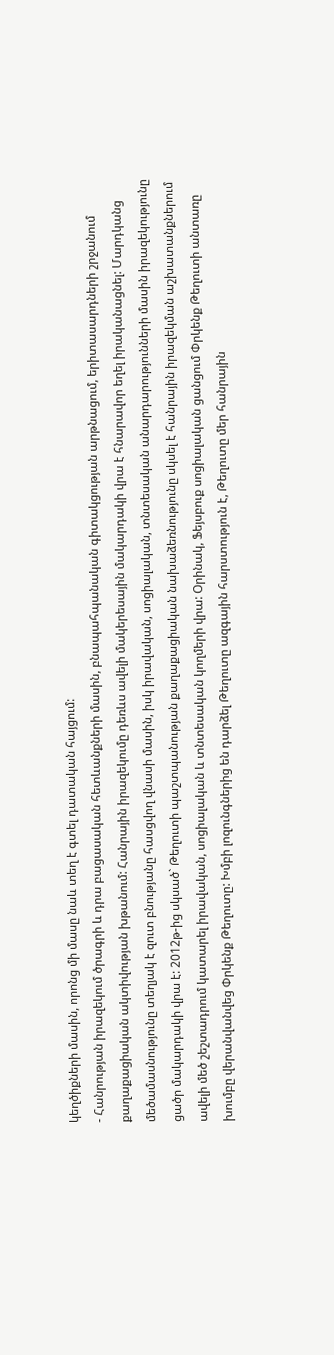կեղծիքների մասին, որոնց մի մասը նաև տեղ է գտել դատական հայցում:
- Հանրության իրազեկում ծրագրի և դրա բացասական հետևանքների մասին, բնապահպանական գիտակցության արթնացում, երիտասարդների շրջանում քաղաքացիական ակտիվության խթանում: Հանրային իրազեկումը դեռևս ավելի մակերեսային մակարդակի վրա է հնարավոր եղել իրականացնել: Մարդկանց մեծամասնությունը տեղյակ է զուտ բնությանը հասցվող վնասի մասին, իսկ իրավական, սոցիալական, տնտեսական անարդարությունների մասին իրազեկությունը ցածր մակարդակի վրա է: 2012թ-ից սկսած` Թեղուտի պաշտպանության քաղաքացիական նախաձեռնությունը սկսել է հանրային իրազեկման աշխատանքներում ավելի մեծ շեշտադրում կատարել իրավական, սոցիալական և տնտեսական կողմերի վրա: Օրինակ, Ֆեյսբուք սոցիալական ցանցում Փրկենք Թեղուտի անտառը խումբը վերանվանվեց Փրկենք Թեղուտը: Խմբի լոզունգներից են դարձել Թեղուտը ազգային հարստություն է, Թեղուտը մեր հանրային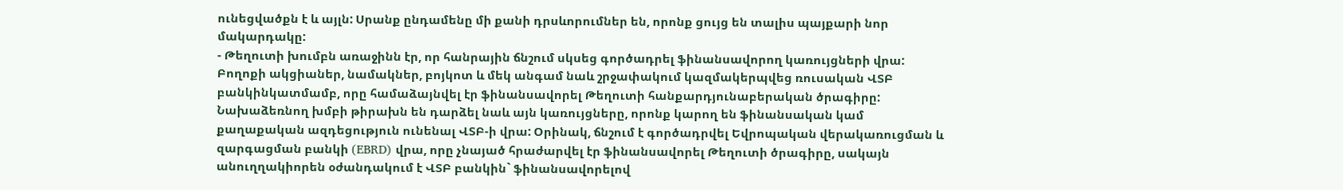ունեցվածքն է և այլն: Սրանք ընդամենը մի քանի դրսևորումներ են, որոնք ցույց են տալիս պայքարի նոր մակարդակը:
- Թեղուտի խումբն առաջինն էր, որ հանրային ճնշում սկսեց գործադրել ֆինանսավորող կառույցների վրա: Բողոքի ակցիաներ, նամակներ, բոյկոտ և մեկ անգամ նաև շրջափակում կազմակերպվեց ռուսական ՎՏԲ բանկինկատմամբ, որը համաձայնվել էր ֆինանսավորել Թեղուտի հանքարդյունաբերական ծրագիրը: Նախաձեռնող խմբի թիրախն են դարձել նաև այն կառույցները, որոնք կարող են ֆինանսական կամ քաղաքական ազդեցություն ունենալ ՎՏԲ-ի վրա: Օրինակ, ճնշում է գործադրվել Եվրոպական վերակառուցման և զարգացման բանկի (EBRD) վրա, որը չնայած հրաժարվել էր ֆինանսավորել Թեղուտի ծրագիրը, սակայն անուղղակիորեն օժանդակում է ՎՏԲ բանկին` ֆինանսավորելով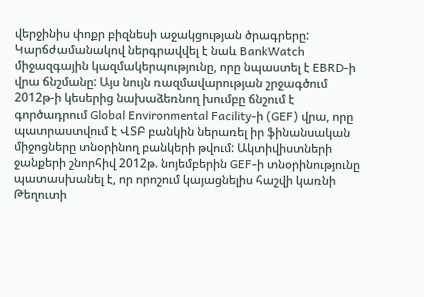վերջինիս փոքր բիզնեսի աջակցության ծրագրերը: Կարճժամանակով ներգրավվել է նաև BankWatch միջազգային կազմակերպությունը, որը նպաստել է EBRD-ի վրա ճնշմանը: Այս նույն ռազմավարության շրջագծում 2012թ-ի կեսերից նախաձեռնող խումբը ճնշում է գործադրում Global Environmental Facility-ի (GEF) վրա, որը պատրաստվում է ՎՏԲ բանկին ներառել իր ֆինանսական միջոցները տնօրինող բանկերի թվում: Ակտիվիստների ջանքերի շնորհիվ 2012թ. նոյեմբերին GEF-ի տնօրինությունը պատասխանել է, որ որոշում կայացնելիս հաշվի կառնի Թեղուտի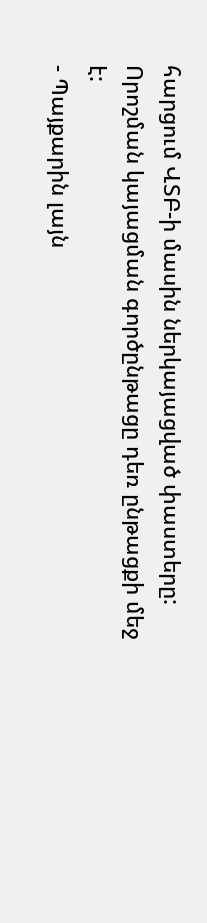հարցում ՎՏԲ-ի մասին ներկայացված փաստերը: Որոշման կայացման գործընթացը դեռ ընթացքի մեջ է:
- Պայքարին լայն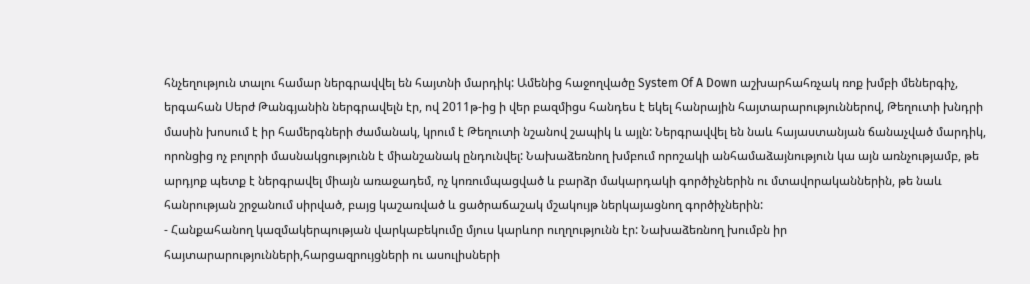հնչեղություն տալու համար ներգրավվել են հայտնի մարդիկ: Ամենից հաջողվածը System Of A Down աշխարհահռչակ ռոք խմբի մեներգիչ, երգահան Սերժ Թանգյանին ներգրավելն էր, ով 2011թ-ից ի վեր բազմիցս հանդես է եկել հանրային հայտարարություններով, Թեղուտի խնդրի մասին խոսում է իր համերգների ժամանակ, կրում է Թեղուտի նշանով շապիկ և այլն: Ներգրավվել են նաև հայաստանյան ճանաչված մարդիկ, որոնցից ոչ բոլորի մասնակցությունն է միանշանակ ընդունվել: Նախաձեռնող խմբում որոշակի անհամաձայնություն կա այն առնչությամբ, թե արդյոք պետք է ներգրավել միայն առաջադեմ, ոչ կոռումպացված և բարձր մակարդակի գործիչներին ու մտավորականներին, թե նաև հանրության շրջանում սիրված, բայց կաշառված և ցածրաճաշակ մշակույթ ներկայացնող գործիչներին:
- Հանքահանող կազմակերպության վարկաբեկումը մյուս կարևոր ուղղությունն էր: Նախաձեռնող խումբն իր հայտարարությունների,հարցազրույցների ու ասուլիսների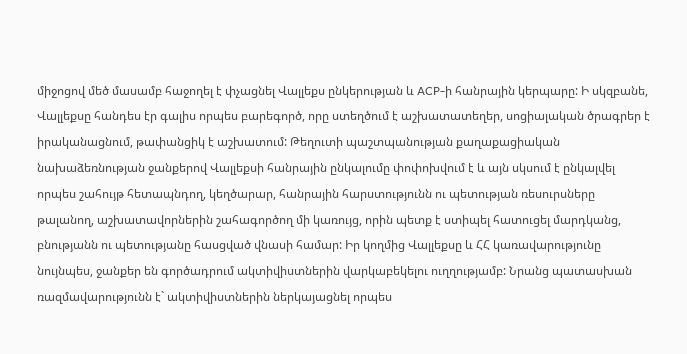միջոցով մեծ մասամբ հաջողել է փչացնել Վալլեքս ընկերության և ACP-ի հանրային կերպարը: Ի սկզբանե, Վալլեքսը հանդես էր գալիս որպես բարեգործ, որը ստեղծում է աշխատատեղեր, սոցիալական ծրագրեր է իրականացնում, թափանցիկ է աշխատում: Թեղուտի պաշտպանության քաղաքացիական նախաձեռնության ջանքերով Վալլեքսի հանրային ընկալումը փոփոխվում է և այն սկսում է ընկալվել որպես շահույթ հետապնդող, կեղծարար, հանրային հարստությունն ու պետության ռեսուրսները թալանող, աշխատավորներին շահագործող մի կառույց, որին պետք է ստիպել հատուցել մարդկանց, բնությանն ու պետությանը հասցված վնասի համար: Իր կողմից Վալլեքսը և ՀՀ կառավարությունը նույնպես, ջանքեր են գործադրում ակտիվիստներին վարկաբեկելու ուղղությամբ: Նրանց պատասխան ռազմավարությունն է` ակտիվիստներին ներկայացնել որպես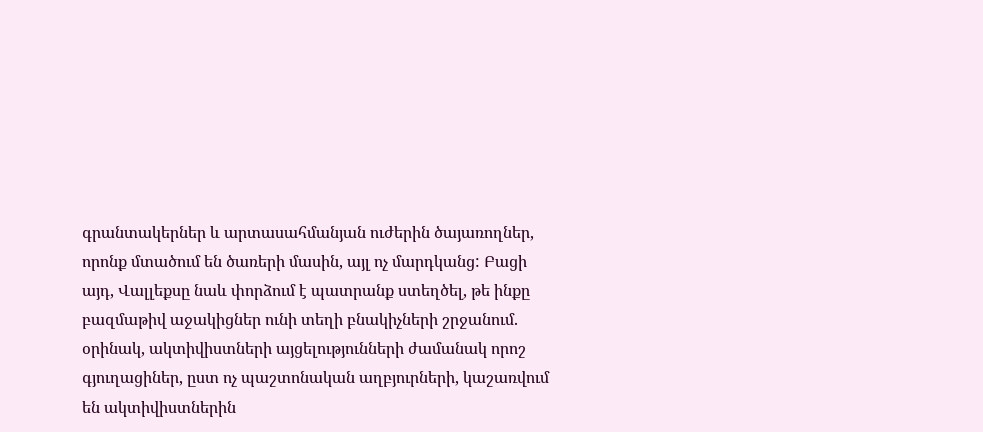գրանտակերներ և արտասահմանյան ուժերին ծայառողներ, որոնք մտածում են ծառերի մասին, այլ ոչ մարդկանց: Բացի այդ, Վալլեքսը նաև փորձում է պատրանք ստեղծել, թե ինքը բազմաթիվ աջակիցներ ունի տեղի բնակիչների շրջանում. օրինակ, ակտիվիստների այցելությունների ժամանակ որոշ գյուղացիներ, ըստ ոչ պաշտոնական աղբյուրների, կաշառվում են ակտիվիստներին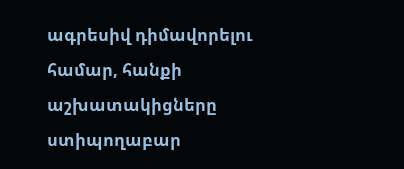ագրեսիվ դիմավորելու համար, հանքի աշխատակիցները ստիպողաբար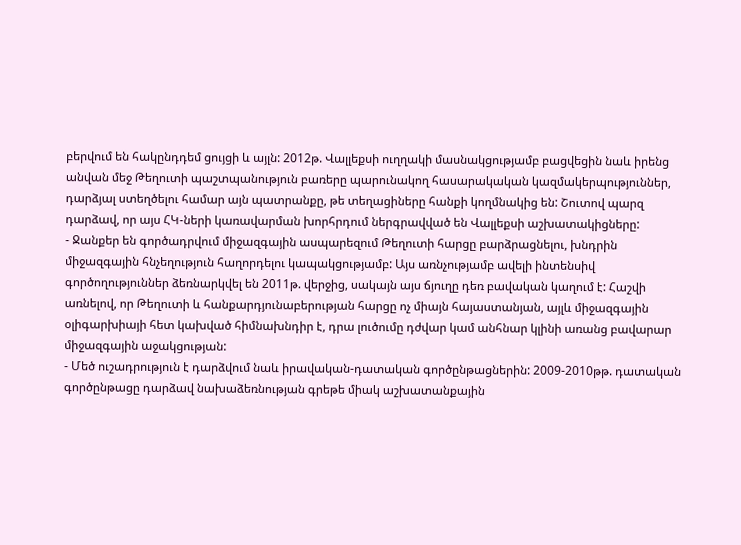բերվում են հակընդդեմ ցույցի և այլն: 2012թ. Վալլեքսի ուղղակի մասնակցությամբ բացվեցին նաև իրենց անվան մեջ Թեղուտի պաշտպանություն բառերը պարունակող հասարակական կազմակերպություններ, դարձյալ ստեղծելու համար այն պատրանքը, թե տեղացիները հանքի կողմնակից են: Շուտով պարզ դարձավ, որ այս ՀԿ-ների կառավարման խորհրդում ներգրավված են Վալլեքսի աշխատակիցները:
- Ջանքեր են գործադրվում միջազգային ասպարեզում Թեղուտի հարցը բարձրացնելու, խնդրին միջազգային հնչեղություն հաղորդելու կապակցությամբ: Այս առնչությամբ ավելի ինտենսիվ գործողություններ ձեռնարկվել են 2011թ. վերջից, սակայն այս ճյուղը դեռ բավական կաղում է: Հաշվի առնելով, որ Թեղուտի և հանքարդյունաբերության հարցը ոչ միայն հայաստանյան, այլև միջազգային օլիգարխիայի հետ կախված հիմնախնդիր է, դրա լուծումը դժվար կամ անհնար կլինի առանց բավարար միջազգային աջակցության:
- Մեծ ուշադրություն է դարձվում նաև իրավական-դատական գործընթացներին: 2009-2010թթ. դատական գործընթացը դարձավ նախաձեռնության գրեթե միակ աշխատանքային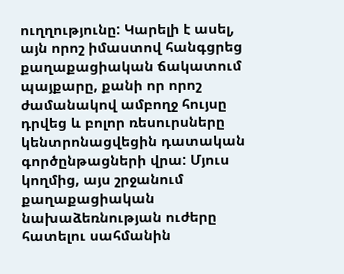ուղղությունը: Կարելի է ասել, այն որոշ իմաստով հանգցրեց քաղաքացիական ճակատում պայքարը, քանի որ որոշ ժամանակով ամբողջ հույսը դրվեց և բոլոր ռեսուրսները կենտրոնացվեցին դատական գործընթացների վրա: Մյուս կողմից, այս շրջանում քաղաքացիական նախաձեռնության ուժերը հատելու սահմանին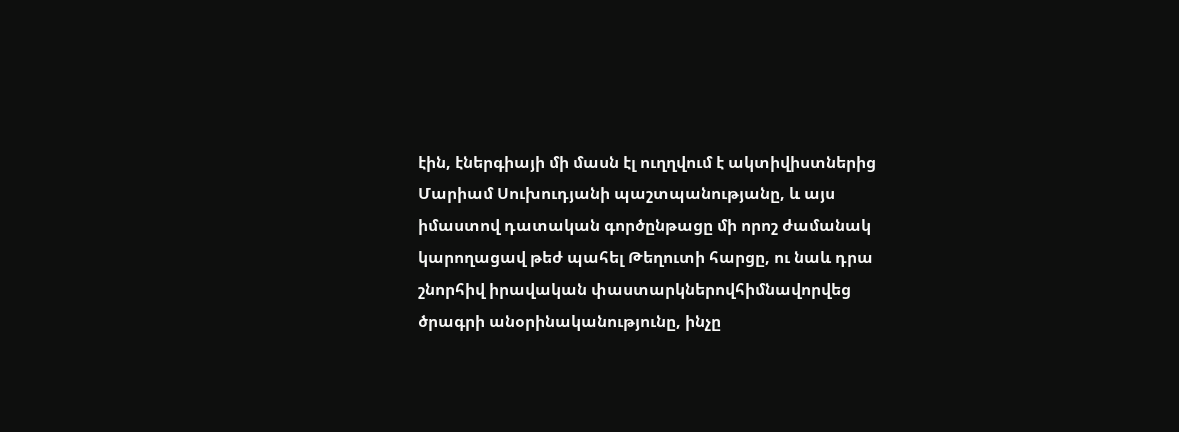էին, էներգիայի մի մասն էլ ուղղվում է ակտիվիստներից Մարիամ Սուխուդյանի պաշտպանությանը, և այս իմաստով դատական գործընթացը մի որոշ ժամանակ կարողացավ թեժ պահել Թեղուտի հարցը, ու նաև դրա շնորհիվ իրավական փաստարկներովհիմնավորվեց ծրագրի անօրինականությունը, ինչը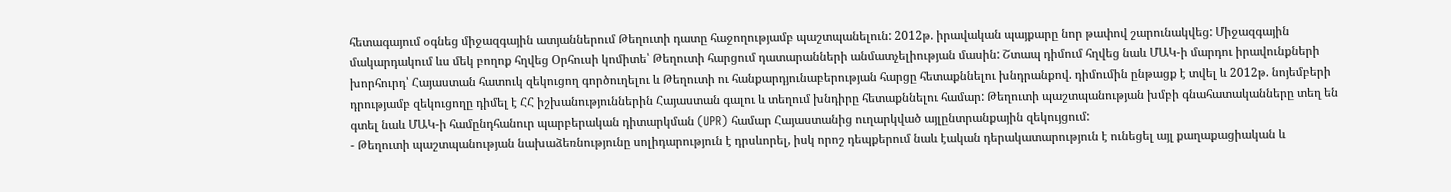հետագայում օգնեց միջազգային ատյաններում Թեղուտի դատը հաջողությամբ պաշտպանելուն: 2012թ. իրավական պայքարը նոր թափով շարունակվեց: Միջազգային մակարդակում ևս մեկ բողոք հղվեց Օրհուսի կոմիտե՝ Թեղուտի հարցում դատարանների անմատչելիության մասին: Շտապ դիմում հղվեց նաև ՄԱԿ-ի մարդու իրավունքների խորհուրդ՝ Հայաստան հատուկ զեկուցող գործուղելու և Թեղուտի ու հանքարդյունաբերության հարցը հետաքննելու խնդրանքով. դիմումին ընթացք է տվել և 2012թ. նոյեմբերի դրությամբ զեկուցողը դիմել է ՀՀ իշխանություններին Հայաստան գալու և տեղում խնդիրը հետաքննելու համար: Թեղուտի պաշտպանության խմբի գնահատականները տեղ են գտել նաև ՄԱԿ-ի համընդհանուր պարբերական դիտարկման (UPR) համար Հայաստանից ուղարկված այլընտրանքային զեկույցում:
- Թեղուտի պաշտպանության նախաձեռնությունը սոլիդարություն է դրսևորել, իսկ որոշ դեպքերում նաև էական դերակատարություն է ունեցել այլ քաղաքացիական և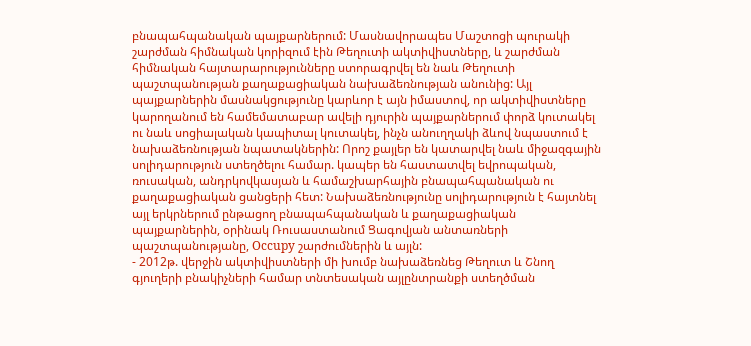բնապահպանական պայքարներում: Մասնավորապես Մաշտոցի պուրակի շարժման հիմնական կորիզում էին Թեղուտի ակտիվիստները, և շարժման հիմնական հայտարարությունները ստորագրվել են նաև Թեղուտի պաշտպանության քաղաքացիական նախաձեռնության անունից: Այլ պայքարներին մասնակցությունը կարևոր է այն իմաստով, որ ակտիվիստները կարողանում են համեմատաբար ավելի դյուրին պայքարներում փորձ կուտակել ու նաև սոցիալական կապիտալ կուտակել, ինչն անուղղակի ձևով նպաստում է նախաձեռնության նպատակներին: Որոշ քայլեր են կատարվել նաև միջազգային սոլիդարություն ստեղծելու համար. կապեր են հաստատվել եվրոպական, ռուսական, անդրկովկասյան և համաշխարհային բնապահպանական ու քաղաքացիական ցանցերի հետ: Նախաձեռնությունը սոլիդարություն է հայտնել այլ երկրներում ընթացող բնապահպանական և քաղաքացիական պայքարներին, օրինակ Ռուսաստանում Ցագովյան անտառների պաշտպանությանը, Occupy շարժումներին և այլն:
- 2012թ. վերջին ակտիվիստների մի խումբ նախաձեռնեց Թեղուտ և Շնող գյուղերի բնակիչների համար տնտեսական այլընտրանքի ստեղծման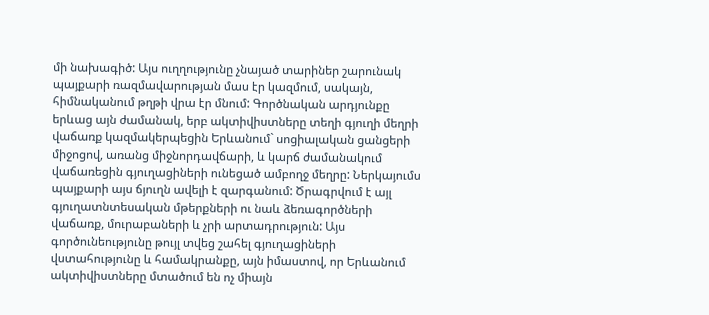մի նախագիծ: Այս ուղղությունը չնայած տարիներ շարունակ պայքարի ռազմավարության մաս էր կազմում, սակայն, հիմնականում թղթի վրա էր մնում: Գործնական արդյունքը երևաց այն ժամանակ, երբ ակտիվիստները տեղի գյուղի մեղրի վաճառք կազմակերպեցին Երևանում` սոցիալական ցանցերի միջոցով, առանց միջնորդավճարի, և կարճ ժամանակում վաճառեցին գյուղացիների ունեցած ամբողջ մեղրը: Ներկայումս պայքարի այս ճյուղն ավելի է զարգանում: Ծրագրվում է այլ գյուղատնտեսական մթերքների ու նաև ձեռագործների վաճառք, մուրաբաների և չրի արտադրություն: Այս գործունեությունը թույլ տվեց շահել գյուղացիների վստահությունը և համակրանքը, այն իմաստով, որ Երևանում ակտիվիստները մտածում են ոչ միայն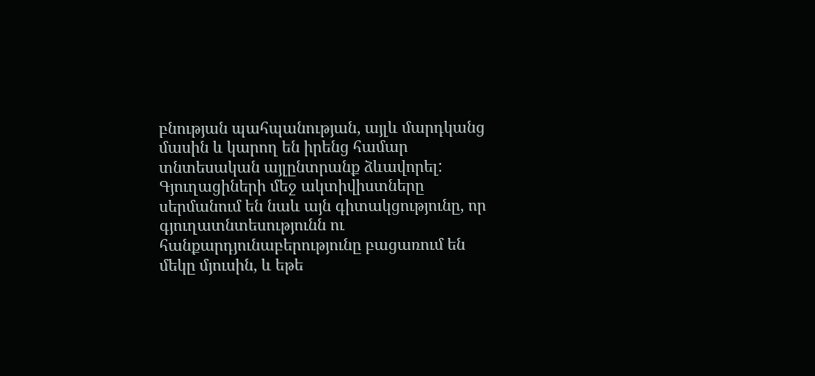բնության պահպանության, այլև մարդկանց մասին և կարող են իրենց համար տնտեսական այլընտրանք ձևավորել: Գյուղացիների մեջ ակտիվիստները սերմանում են նաև այն գիտակցությունը, որ գյուղատնտեսությունն ու հանքարդյունաբերությունը բացառում են մեկը մյուսին, և եթե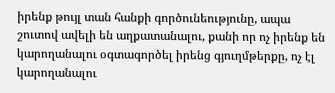իրենք թույլ տան հանքի գործունեությունը, ապա շուտով ավելի են աղքատանալու, քանի որ ոչ իրենք են կարողանալու օգտագործել իրենց գյուղմթերքը, ոչ էլ կարողանալու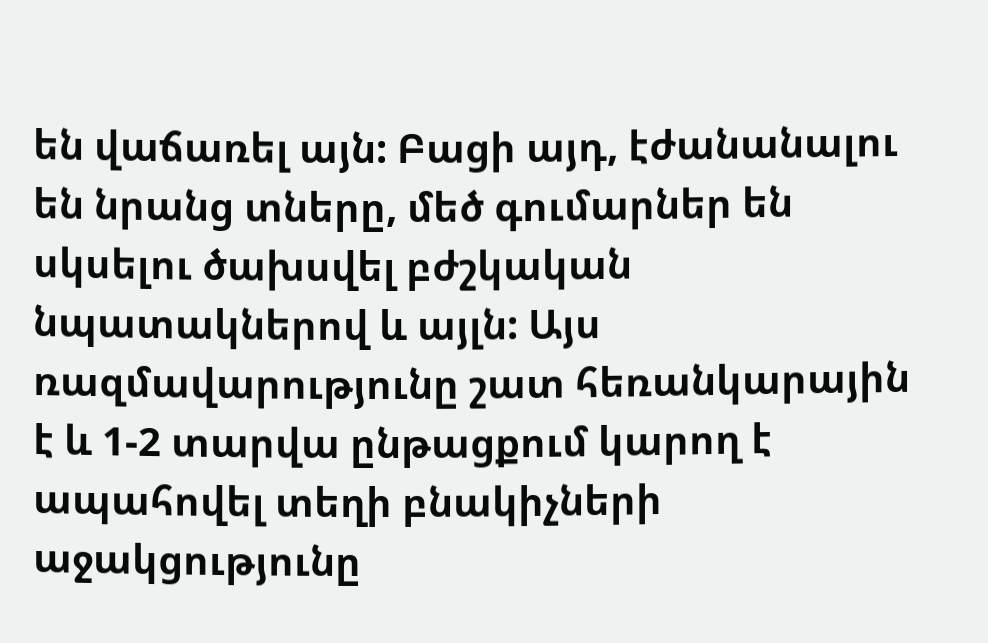են վաճառել այն: Բացի այդ, էժանանալու են նրանց տները, մեծ գումարներ են սկսելու ծախսվել բժշկական նպատակներով և այլն: Այս ռազմավարությունը շատ հեռանկարային է և 1-2 տարվա ընթացքում կարող է ապահովել տեղի բնակիչների աջակցությունը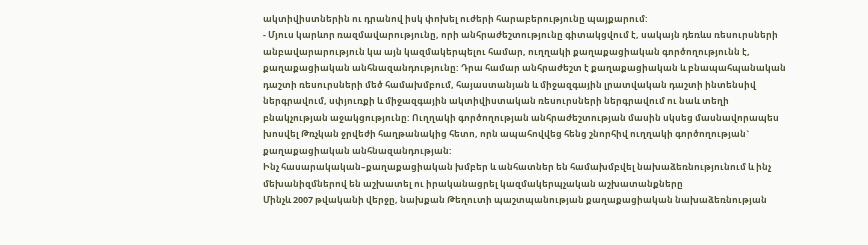ակտիվիստներին ու դրանով իսկ փոխել ուժերի հարաբերությունը պայքարում:
- Մյուս կարևոր ռազմավարությունը, որի անհրաժեշտությունը գիտակցվում է, սակայն դեռևս ռեսուրսների անբավարարություն կա այն կազմակերպելու համար, ուղղակի քաղաքացիական գործողությունն է, քաղաքացիական անհնազանդությունը: Դրա համար անհրաժեշտ է քաղաքացիական և բնապահպանական դաշտի ռեսուրսների մեծ համախմբում, հայաստանյան և միջազգային լրատվական դաշտի ինտենսիվ ներգրավում, սփյուռքի և միջազգային ակտիվիստական ռեսուրսների ներգրավում ու նաև տեղի բնակչության աջակցությունը: Ուղղակի գործողության անհրաժեշտության մասին սկսեց մասնավորապես խոսվել Թռչկան ջրվեժի հաղթանակից հետո, որն ապահովվեց հենց շնորհիվ ուղղակի գործողության` քաղաքացիական անհնազանդության:
Ինչ հասարակական–քաղաքացիական խմբեր և անհատներ են համախմբվել նախաձեռնությունում և ինչ մեխանիզմներով են աշխատել ու իրականացրել կազմակերպչական աշխատանքները
Մինչև 2007 թվականի վերջը, նախքան Թեղուտի պաշտպանության քաղաքացիական նախաձեռնության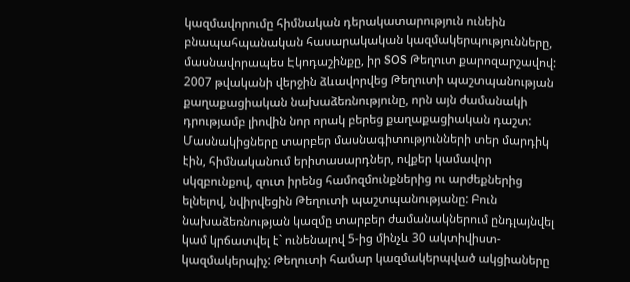կազմավորումը հիմնական դերակատարություն ունեին բնապահպանական հասարակական կազմակերպությունները, մասնավորապես Էկոդաշինքը, իր SOS Թեղուտ քարոզարշավով:
2007 թվականի վերջին ձևավորվեց Թեղուտի պաշտպանության քաղաքացիական նախաձեռնությունը, որն այն ժամանակի դրությամբ լիովին նոր որակ բերեց քաղաքացիական դաշտ: Մասնակիցները տարբեր մասնագիտությունների տեր մարդիկ էին, հիմնականում երիտասարդներ, ովքեր կամավոր սկզբունքով, զուտ իրենց համոզմունքներից ու արժեքներից ելնելով, նվիրվեցին Թեղուտի պաշտպանությանը: Բուն նախաձեռնության կազմը տարբեր ժամանակներում ընդլայնվել կամ կրճատվել է` ունենալով 5-ից մինչև 30 ակտիվիստ-կազմակերպիչ: Թեղուտի համար կազմակերպված ակցիաները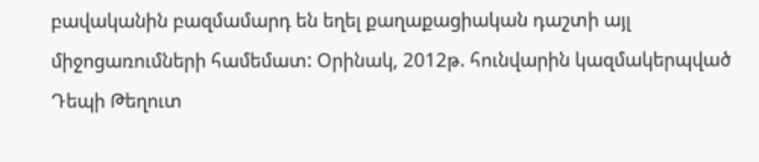բավականին բազմամարդ են եղել քաղաքացիական դաշտի այլ միջոցառումների համեմատ: Օրինակ, 2012թ. հունվարին կազմակերպված Դեպի Թեղուտ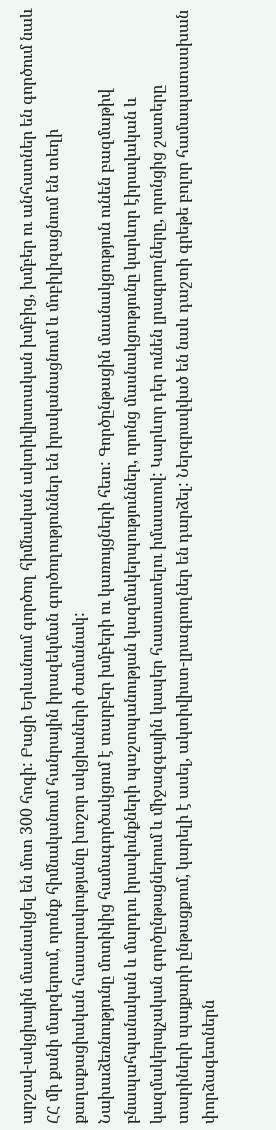արշավ-ակցիային մասնակցել են մոտ 300 հոգի: Բացի Երևանում գործող հիմնական ակտիվիստական խմբից, խմբեր ու անհատներ են գործում նաև ՀՀ մի քանի մարզերում, որոնք հիմնականում հանրային իրազեկման գործողություններ են իրականացնում և մոբիլիզացնում են տեղի քաղաքացիական հասարակությանը խոշոր ակցիաների ժամանակ:
Նախաձեռնությունը մոտիկից համագործակցում է տարբեր խմբերի ու կառույցների հետ: Գործընթացին մասնակցություն ունեն բազմաթիվ բնապահպանական և մարդու իրավունքների պաշտպանության կազմակերպություններ, որոնց մասնակցությունը կարևոր էիրավական և կազմակերպչական գործընթացներում և միջազգային կապեր հաստատելու իմաստով: Կարևոր դեր ունեն լրագրողները, որոնցից շատերը տարիների պայքարի ընթացքում, կարելի է ասել, ակտիվիստ-լրագրողներ են դարձել: Ներգրավված են նաև դաշտի գրեթե բոլոր համապատասխան փորձագետներն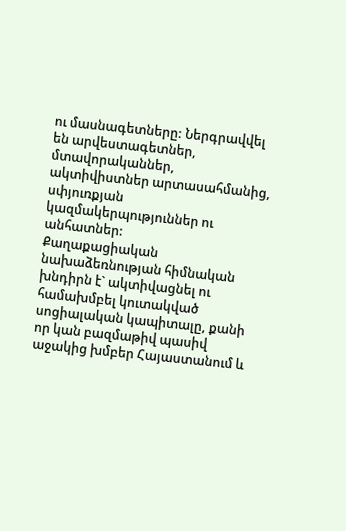ու մասնագետները: Ներգրավվել են արվեստագետներ, մտավորականներ, ակտիվիստներ արտասահմանից, սփյուռքյան կազմակերպություններ ու անհատներ:
Քաղաքացիական նախաձեռնության հիմնական խնդիրն է` ակտիվացնել ու համախմբել կուտակված սոցիալական կապիտալը, քանի որ կան բազմաթիվ պասիվ աջակից խմբեր Հայաստանում և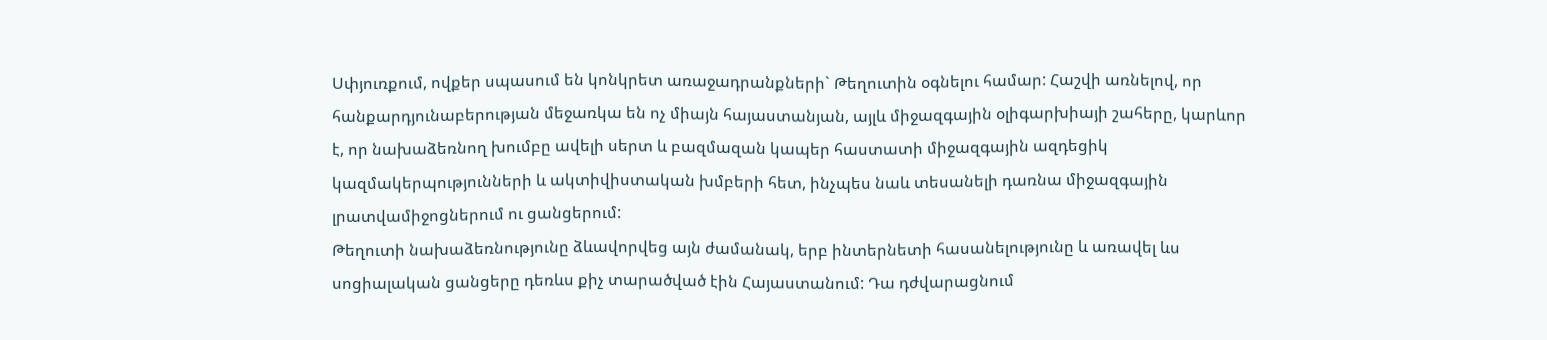Սփյուռքում, ովքեր սպասում են կոնկրետ առաջադրանքների` Թեղուտին օգնելու համար: Հաշվի առնելով, որ հանքարդյունաբերության մեջառկա են ոչ միայն հայաստանյան, այլև միջազգային օլիգարխիայի շահերը, կարևոր է, որ նախաձեռնող խումբը ավելի սերտ և բազմազան կապեր հաստատի միջազգային ազդեցիկ կազմակերպությունների և ակտիվիստական խմբերի հետ, ինչպես նաև տեսանելի դառնա միջազգային լրատվամիջոցներում ու ցանցերում:
Թեղուտի նախաձեռնությունը ձևավորվեց այն ժամանակ, երբ ինտերնետի հասանելությունը և առավել ևս սոցիալական ցանցերը դեռևս քիչ տարածված էին Հայաստանում: Դա դժվարացնում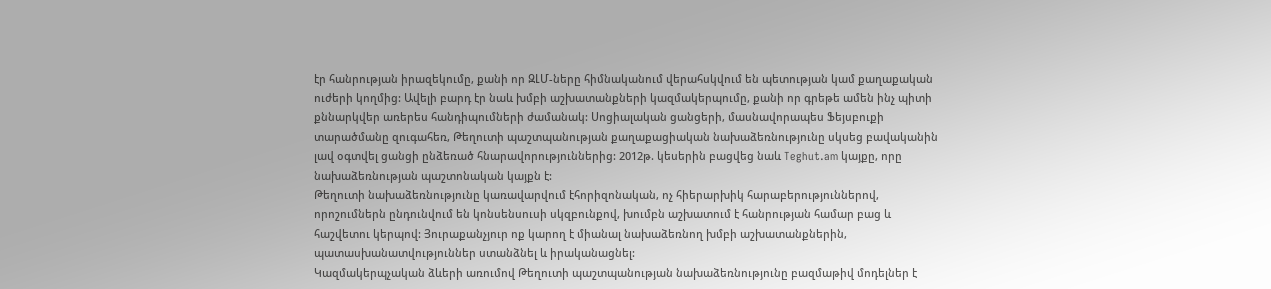էր հանրության իրազեկումը, քանի որ ԶԼՄ-ները հիմնականում վերահսկվում են պետության կամ քաղաքական ուժերի կողմից: Ավելի բարդ էր նաև խմբի աշխատանքների կազմակերպումը, քանի որ գրեթե ամեն ինչ պիտի քննարկվեր առերես հանդիպումների ժամանակ: Սոցիալական ցանցերի, մասնավորապես Ֆեյսբուքի տարածմանը զուգահեռ, Թեղուտի պաշտպանության քաղաքացիական նախաձեռնությունը սկսեց բավականին լավ օգտվել ցանցի ընձեռած հնարավորություններից: 2012թ. կեսերին բացվեց նաև Teghut.am կայքը, որը նախաձեռնության պաշտոնական կայքն է:
Թեղուտի նախաձեռնությունը կառավարվում էհորիզոնական, ոչ հիերարխիկ հարաբերություններով, որոշումներն ընդունվում են կոնսենսուսի սկզբունքով, խումբն աշխատում է հանրության համար բաց և հաշվետու կերպով: Յուրաքանչյուր ոք կարող է միանալ նախաձեռնող խմբի աշխատանքներին, պատասխանատվություններ ստանձնել և իրականացնել:
Կազմակերպչական ձևերի առումով Թեղուտի պաշտպանության նախաձեռնությունը բազմաթիվ մոդելներ է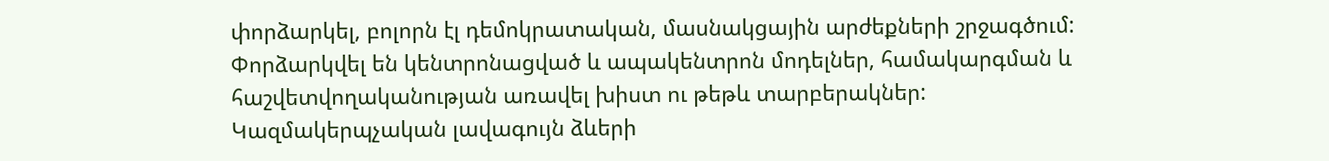փորձարկել, բոլորն էլ դեմոկրատական, մասնակցային արժեքների շրջագծում: Փորձարկվել են կենտրոնացված և ապակենտրոն մոդելներ, համակարգման և հաշվետվողականության առավել խիստ ու թեթև տարբերակներ: Կազմակերպչական լավագույն ձևերի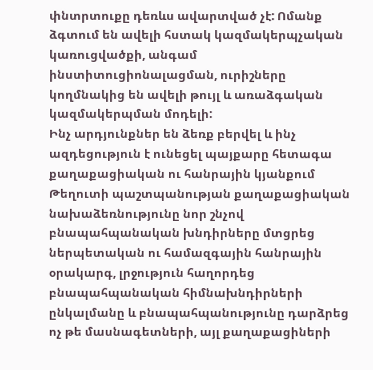փնտրտուքը դեռևս ավարտված չէ: Ոմանք ձգտում են ավելի հստակ կազմակերպչական կառուցվածքի, անգամ ինստիտուցիոնալացման, ուրիշները կողմնակից են ավելի թույլ և առաձգական կազմակերպման մոդելի:
Ինչ արդյունքներ են ձեռք բերվել և ինչ ազդեցություն է ունեցել պայքարը հետագա քաղաքացիական ու հանրային կյանքում
Թեղուտի պաշտպանության քաղաքացիական նախաձեռնությունը նոր շնչով բնապահպանական խնդիրները մտցրեց ներպետական ու համազգային հանրային օրակարգ, լրջություն հաղորդեց բնապահպանական հիմնախնդիրների ընկալմանը և բնապահպանությունը դարձրեց ոչ թե մասնագետների, այլ քաղաքացիների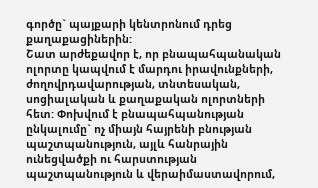գործը` պայքարի կենտրոնում դրեց քաղաքացիներին:
Շատ արժեքավոր է, որ բնապահպանական ոլորտը կապվում է մարդու իրավունքների, ժողովրդավարության, տնտեսական, սոցիալական և քաղաքական ոլորտների հետ: Փոխվում է բնապահպանության ընկալումը` ոչ միայն հայրենի բնության պաշտպանություն, այլև հանրային ունեցվածքի ու հարստության պաշտպանություն և վերաիմաստավորում,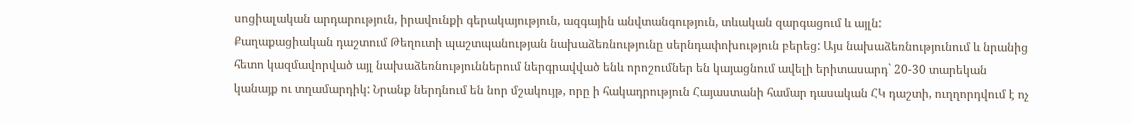սոցիալական արդարություն, իրավունքի գերակայություն, ազգային անվտանգություն, տևական զարգացում և այլն:
Քաղաքացիական դաշտում Թեղուտի պաշտպանության նախաձեռնությունը սերնդափոխություն բերեց: Այս նախաձեռնությունում և նրանից հետո կազմավորված այլ նախաձեռնություններում ներգրավված ենև որոշումներ են կայացնում ավելի երիտասարդ` 20-30 տարեկան կանայք ու տղամարդիկ: Նրանք ներդնում են նոր մշակույթ, որը ի հակադրություն Հայաստանի համար դասական ՀԿ դաշտի, ուղղորդվում է ոչ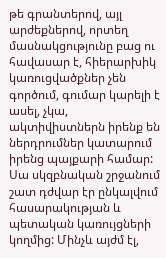թե գրանտերով, այլ արժեքներով, որտեղ մասնակցությունը բաց ու հավասար է, հիերարխիկ կառուցվածքներ չեն գործում, գումար կարելի է ասել, չկա, ակտիվիստներն իրենք են ներդրումներ կատարում իրենց պայքարի համար: Սա սկզբնական շրջանում շատ դժվար էր ընկալվում հասարակության և պետական կառույցների կողմից: Մինչև այժմ էլ,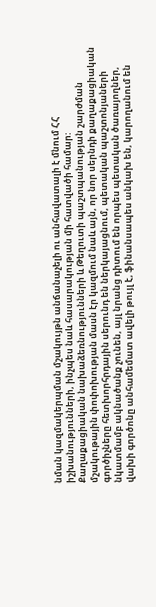նման կազմակերպման մշակույթն անճանաչելի ու անհավատալի է մնում ՀՀ իշխանությունների, ինչպես նաև հասարակության մի հատվածի համար: Քաղաքացիական նախաձեռնությունների և Թեղուտի պաշտպանության շարժման մշակութային փոփոխության մասն էր կազմում նաև այն, որ նոր սերնդի քաղաքացիական գործիչները հետխորհրդային սերունդ են ներկայացնում, պետական պաշտոնյաների նկատմամբ ակնածանք չունեն, այլ նրանց դիտում են որպես պետական ծառայողներ, վախի գործոնը անհամեմատ ավելի թույլ է, ֆինանսապես անկախ են, կարողանում են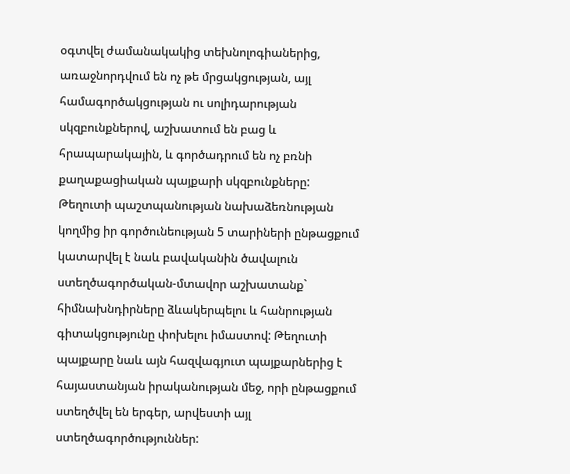օգտվել ժամանակակից տեխնոլոգիաներից, առաջնորդվում են ոչ թե մրցակցության, այլ համագործակցության ու սոլիդարության սկզբունքներով, աշխատում են բաց և հրապարակային, և գործադրում են ոչ բռնի քաղաքացիական պայքարի սկզբունքները:
Թեղուտի պաշտպանության նախաձեռնության կողմից իր գործունեության 5 տարիների ընթացքում կատարվել է նաև բավականին ծավալուն ստեղծագործական-մտավոր աշխատանք` հիմնախնդիրները ձևակերպելու և հանրության գիտակցությունը փոխելու իմաստով: Թեղուտի պայքարը նաև այն հազվագյուտ պայքարներից է հայաստանյան իրականության մեջ, որի ընթացքում ստեղծվել են երգեր, արվեստի այլ ստեղծագործություններ: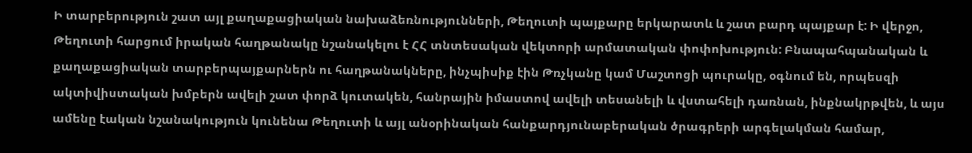Ի տարբերություն շատ այլ քաղաքացիական նախաձեռնությունների, Թեղուտի պայքարը երկարատև և շատ բարդ պայքար է: Ի վերջո, Թեղուտի հարցում իրական հաղթանակը նշանակելու է ՀՀ տնտեսական վեկտորի արմատական փոփոխություն: Բնապահպանական և քաղաքացիական տարբերպայքարներն ու հաղթանակները, ինչպիսիք էին Թռչկանը կամ Մաշտոցի պուրակը, օգնում են, որպեսզի ակտիվիստական խմբերն ավելի շատ փորձ կուտակեն, հանրային իմաստով ավելի տեսանելի և վստահելի դառնան, ինքնակրթվեն, և այս ամենը էական նշանակություն կունենա Թեղուտի և այլ անօրինական հանքարդյունաբերական ծրագրերի արգելակման համար,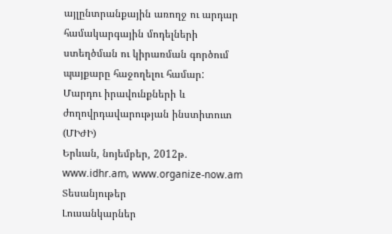այլընտրանքային առողջ ու արդար համակարգային մոդելների ստեղծման ու կիրառման գործում պայքարը հաջողելու համար:
Մարդու իրավունքների և ժողովրդավարության ինստիտուտ (ՄԻԺԻ)
Երևան, նոյեմբեր, 2012թ.
www.idhr.am, www.organize-now.am
Տեսանյութեր
Լուսանկարներ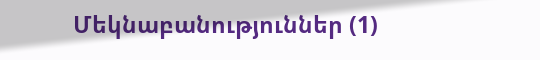Մեկնաբանություններ (1)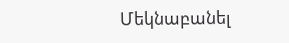Մեկնաբանել